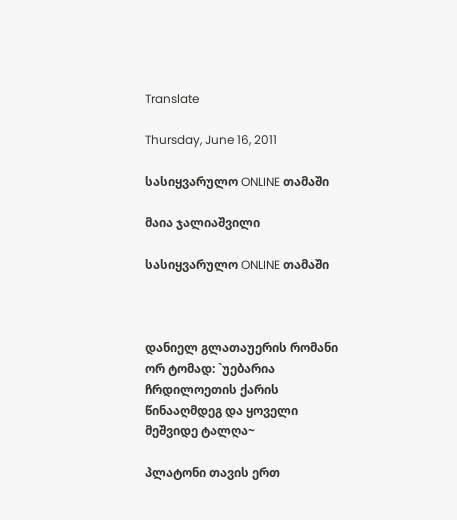Translate

Thursday, June 16, 2011

სასიყვარულო ONLINE თამაში

მაია ჯალიაშვილი

სასიყვარულო ONLINE თამაში



დანიელ გლათაუერის რომანი ორ ტომად: `უებარია ჩრდილოეთის ქარის წინააღმდეგ და ყოველი მეშვიდე ტალღა~

პლატონი თავის ერთ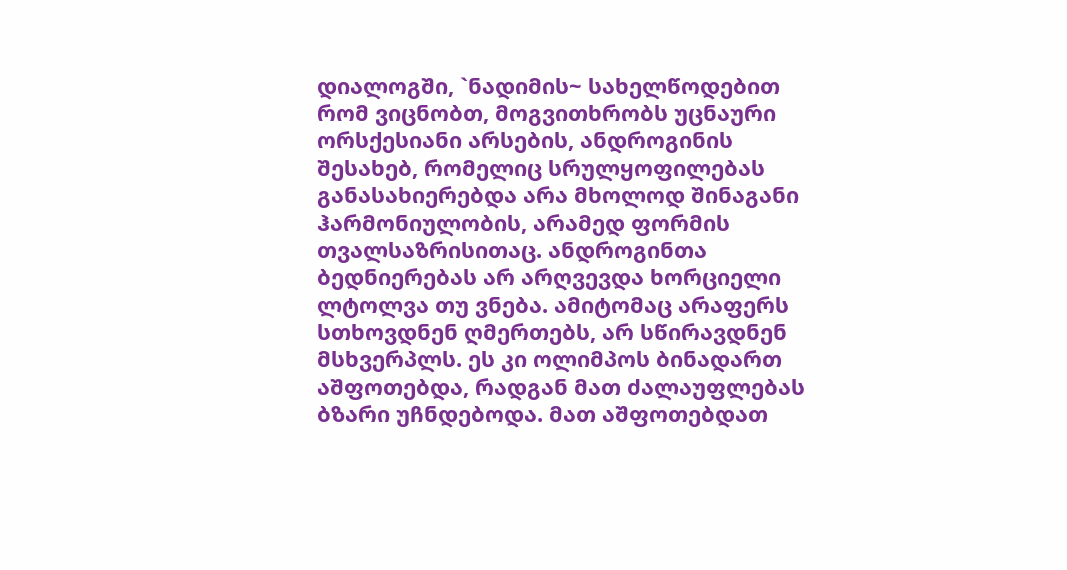დიალოგში, `ნადიმის~ სახელწოდებით რომ ვიცნობთ, მოგვითხრობს უცნაური ორსქესიანი არსების, ანდროგინის შესახებ, რომელიც სრულყოფილებას განასახიერებდა არა მხოლოდ შინაგანი ჰარმონიულობის, არამედ ფორმის თვალსაზრისითაც. ანდროგინთა ბედნიერებას არ არღვევდა ხორციელი ლტოლვა თუ ვნება. ამიტომაც არაფერს სთხოვდნენ ღმერთებს, არ სწირავდნენ მსხვერპლს. ეს კი ოლიმპოს ბინადართ აშფოთებდა, რადგან მათ ძალაუფლებას ბზარი უჩნდებოდა. მათ აშფოთებდათ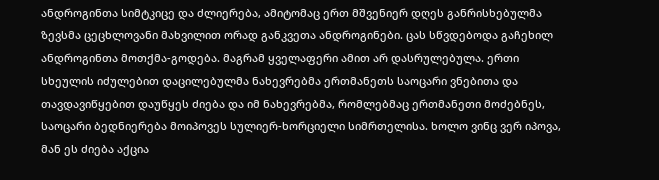ანდროგინთა სიმტკიცე და ძლიერება, ამიტომაც ერთ მშვენიერ დღეს განრისხებულმა ზევსმა ცეცხლოვანი მახვილით ორად განკვეთა ანდროგინები. ცას სწვდებოდა გაჩეხილ ანდროგინთა მოთქმა-გოდება. მაგრამ ყველაფერი ამით არ დასრულებულა. ერთი სხეულის იძულებით დაცილებულმა ნახევრებმა ერთმანეთს საოცარი ვნებითა და თავდავიწყებით დაუწყეს ძიება და იმ ნახევრებმა, რომლებმაც ერთმანეთი მოძებნეს, საოცარი ბედნიერება მოიპოვეს სულიერ-ხორციელი სიმრთელისა. ხოლო ვინც ვერ იპოვა, მან ეს ძიება აქცია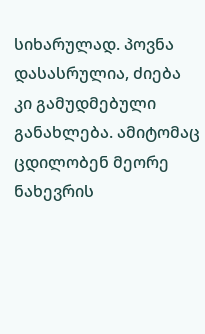სიხარულად. პოვნა დასასრულია, ძიება კი გამუდმებული განახლება. ამიტომაც ცდილობენ მეორე ნახევრის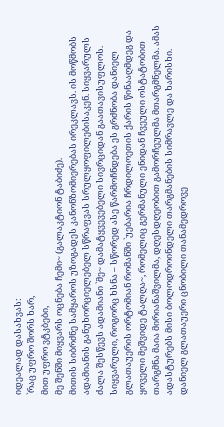იდეალად დასახვას:
`რაც უფრო შორს ხარ,
მით უფრო ვტკბები,
მე შენში მიყვარს ოცნება ჩემი~ (გალაკტიონ ტაბიძე).
მითის სიბრძნე სამყაროს უზოგადეს კანონზომიერებას ირეკლავს. ის მოწმობს ადამიანის განუხორციელებელ სწრაფვას სრულყოფილებისაკენ. სიყვარულს ძალა შესწევს ადამიანი `მე~ დამატყვევებელი სივრციდან გაათავისუფლოს.
სიყვარული, როგორც ხსნა – სწორედ ასე წარმოჩნდება ეს გრძნობა დანიელ გლათაუერის ორტომიან რომანში `უებარია ჩრდილოეთის ქარის წინააღმდეგ და ყოველი მეშვიდე ტალღა~, რომელიც გერმანული ენიდან ჩვეული ოსტატობით თარგმნა მაია მირიანაშვილმა, დღესდღეობით გამორჩეულმა მთარგმნელმა. ამას ადასტურებს მისი ბოლოდროინდელი თარგმანების სიმრავლე და ხარისხი.
დანიელ გლათაუერი ცნობილი თანამედროვე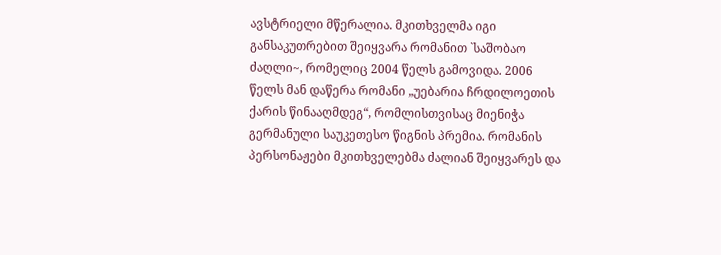ავსტრიელი მწერალია. მკითხველმა იგი განსაკუთრებით შეიყვარა რომანით `საშობაო ძაღლი~, რომელიც 2004 წელს გამოვიდა. 2006 წელს მან დაწერა რომანი „უებარია ჩრდილოეთის ქარის წინააღმდეგ“, რომლისთვისაც მიენიჭა გერმანული საუკეთესო წიგნის პრემია. რომანის პერსონაჟები მკითხველებმა ძალიან შეიყვარეს და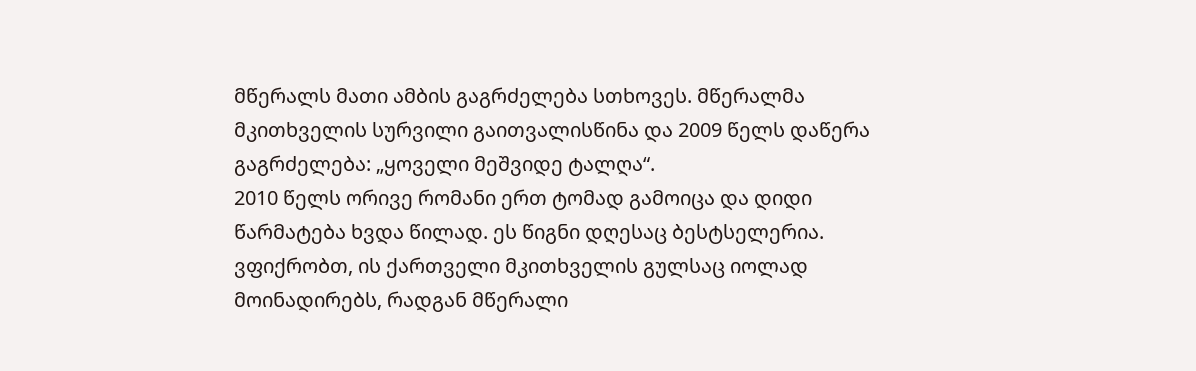მწერალს მათი ამბის გაგრძელება სთხოვეს. მწერალმა მკითხველის სურვილი გაითვალისწინა და 2009 წელს დაწერა გაგრძელება: „ყოველი მეშვიდე ტალღა“.
2010 წელს ორივე რომანი ერთ ტომად გამოიცა და დიდი წარმატება ხვდა წილად. ეს წიგნი დღესაც ბესტსელერია.
ვფიქრობთ, ის ქართველი მკითხველის გულსაც იოლად მოინადირებს, რადგან მწერალი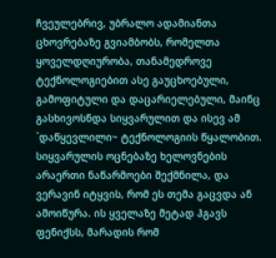ჩვეულებრივ, უბრალო ადამიანთა ცხოვრებაზე გვიამბობს, რომელთა ყოველდღიურობა, თანამედროვე ტექნოლოგიებით ასე გაუცხოებული, გამოფიტული და დაცარიელებული, მაინც გასხივოსნდა სიყვარულით და ისევ ამ `დაწყევლილი~ ტექნოლოგიის წყალობით.
სიყვარულის ოცნებაზე ხელოვნების არაერთი ნაწარმოები შექმნილა, და ვერავინ იტყვის, რომ ეს თემა გაცვდა ან ამოიწურა. ის ყველაზე მეტად ჰგავს ფენიქსს, მარადის რომ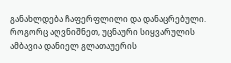განახლდება ჩაფერფლილი და დანაცრებული.
როგორც აღვნიშნეთ, უცნაური სიყვარულის ამბავია დანიელ გლათაუერის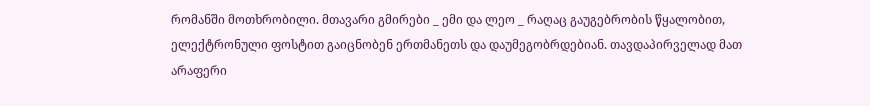რომანში მოთხრობილი. მთავარი გმირები _ ემი და ლეო _ რაღაც გაუგებრობის წყალობით, ელექტრონული ფოსტით გაიცნობენ ერთმანეთს და დაუმეგობრდებიან. თავდაპირველად მათ არაფერი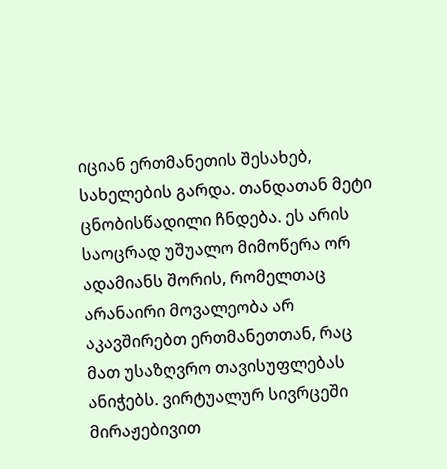იციან ერთმანეთის შესახებ, სახელების გარდა. თანდათან მეტი ცნობისწადილი ჩნდება. ეს არის საოცრად უშუალო მიმოწერა ორ ადამიანს შორის, რომელთაც არანაირი მოვალეობა არ აკავშირებთ ერთმანეთთან, რაც მათ უსაზღვრო თავისუფლებას ანიჭებს. ვირტუალურ სივრცეში მირაჟებივით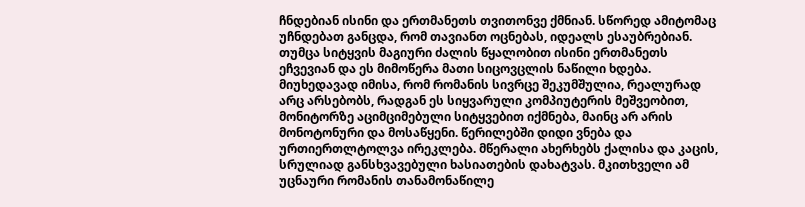ჩნდებიან ისინი და ერთმანეთს თვითონვე ქმნიან. სწორედ ამიტომაც უჩნდებათ განცდა, რომ თავიანთ ოცნებას, იდეალს ესაუბრებიან. თუმცა სიტყვის მაგიური ძალის წყალობით ისინი ერთმანეთს ეჩვევიან და ეს მიმოწერა მათი სიცოვცლის ნაწილი ხდება. მიუხედავად იმისა, რომ რომანის სივრცე შეკუმშულია, რეალურად არც არსებობს, რადგან ეს სიყვარული კომპიუტერის მეშვეობით, მონიტორზე აციმციმებული სიტყვებით იქმნება, მაინც არ არის მონოტონური და მოსაწყენი. წერილებში დიდი ვნება და ურთიერთლტოლვა ირეკლება. მწერალი ახერხებს ქალისა და კაცის, სრულიად განსხვავებული ხასიათების დახატვას. მკითხველი ამ უცნაური რომანის თანამონაწილე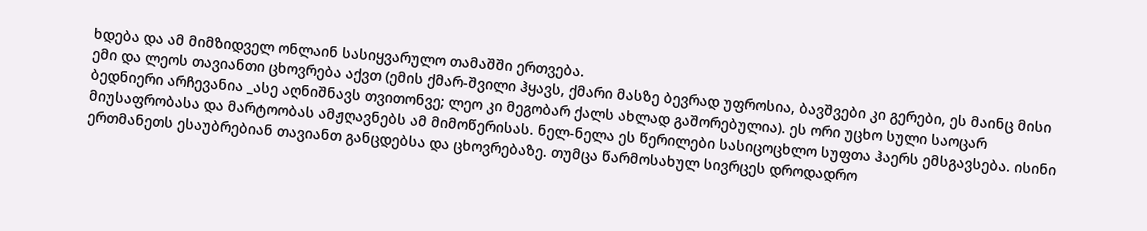ხდება და ამ მიმზიდველ ონლაინ სასიყვარულო თამაშში ერთვება.
ემი და ლეოს თავიანთი ცხოვრება აქვთ (ემის ქმარ-შვილი ჰყავს, ქმარი მასზე ბევრად უფროსია, ბავშვები კი გერები, ეს მაინც მისი ბედნიერი არჩევანია _ასე აღნიშნავს თვითონვე; ლეო კი მეგობარ ქალს ახლად გაშორებულია). ეს ორი უცხო სული საოცარ მიუსაფრობასა და მარტოობას ამჟღავნებს ამ მიმოწერისას. ნელ-ნელა ეს წერილები სასიცოცხლო სუფთა ჰაერს ემსგავსება. ისინი ერთმანეთს ესაუბრებიან თავიანთ განცდებსა და ცხოვრებაზე. თუმცა წარმოსახულ სივრცეს დროდადრო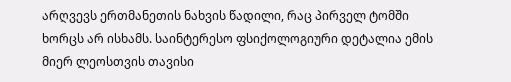არღვევს ერთმანეთის ნახვის წადილი, რაც პირველ ტომში ხორცს არ ისხამს. საინტერესო ფსიქოლოგიური დეტალია ემის მიერ ლეოსთვის თავისი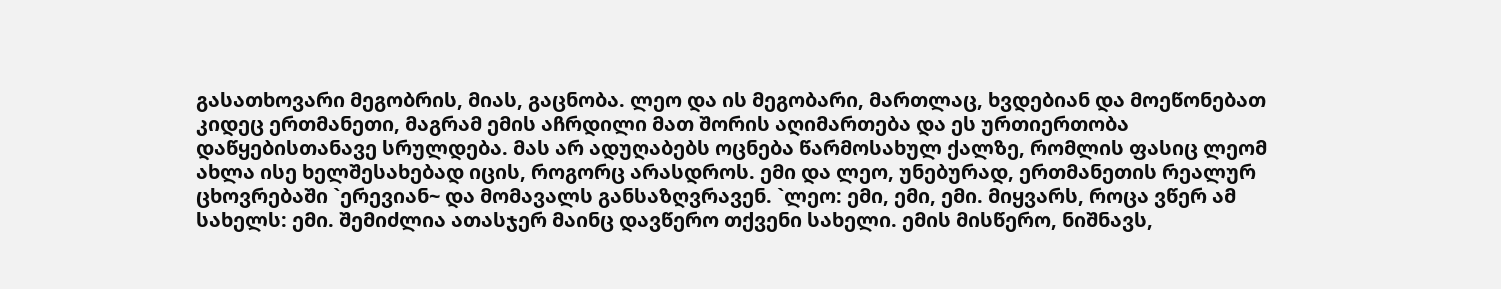გასათხოვარი მეგობრის, მიას, გაცნობა. ლეო და ის მეგობარი, მართლაც, ხვდებიან და მოეწონებათ კიდეც ერთმანეთი, მაგრამ ემის აჩრდილი მათ შორის აღიმართება და ეს ურთიერთობა დაწყებისთანავე სრულდება. მას არ ადუღაბებს ოცნება წარმოსახულ ქალზე, რომლის ფასიც ლეომ ახლა ისე ხელშესახებად იცის, როგორც არასდროს. ემი და ლეო, უნებურად, ერთმანეთის რეალურ ცხოვრებაში `ერევიან~ და მომავალს განსაზღვრავენ. `ლეო: ემი, ემი, ემი. მიყვარს, როცა ვწერ ამ სახელს: ემი. შემიძლია ათასჯერ მაინც დავწერო თქვენი სახელი. ემის მისწერო, ნიშნავს,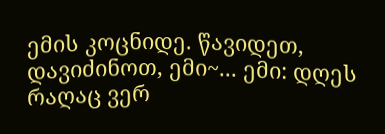ემის კოცნიდე. წავიდეთ, დავიძინოთ, ემი~... ემი: დღეს რაღაც ვერ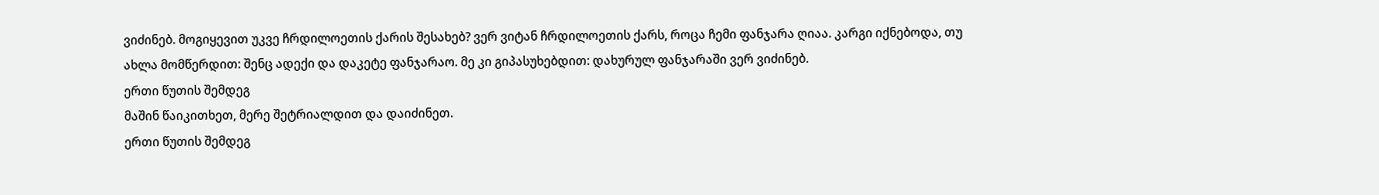ვიძინებ. მოგიყევით უკვე ჩრდილოეთის ქარის შესახებ? ვერ ვიტან ჩრდილოეთის ქარს, როცა ჩემი ფანჯარა ღიაა. კარგი იქნებოდა, თუ ახლა მომწერდით: შენც ადექი და დაკეტე ფანჯარაო. მე კი გიპასუხებდით: დახურულ ფანჯარაში ვერ ვიძინებ.
ერთი წუთის შემდეგ
მაშინ წაიკითხეთ, მერე შეტრიალდით და დაიძინეთ.
ერთი წუთის შემდეგ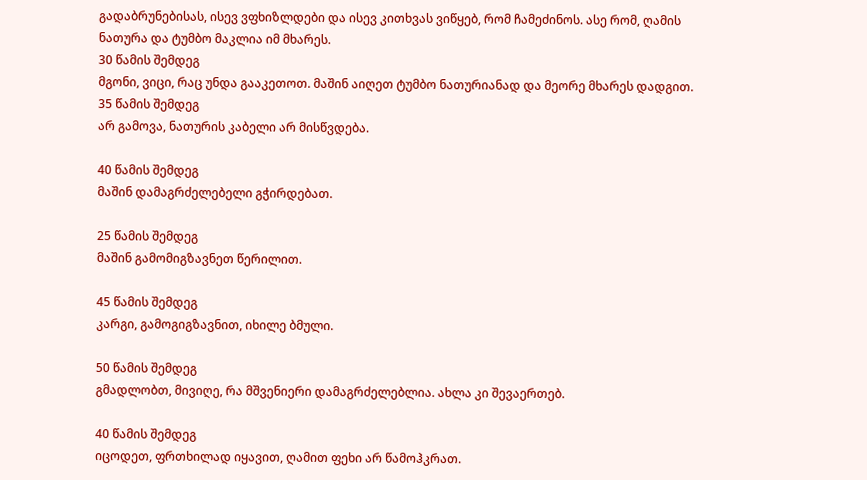გადაბრუნებისას, ისევ ვფხიზლდები და ისევ კითხვას ვიწყებ, რომ ჩამეძინოს. ასე რომ, ღამის ნათურა და ტუმბო მაკლია იმ მხარეს.
30 წამის შემდეგ
მგონი, ვიცი, რაც უნდა გააკეთოთ. მაშინ აიღეთ ტუმბო ნათურიანად და მეორე მხარეს დადგით.
35 წამის შემდეგ
არ გამოვა, ნათურის კაბელი არ მისწვდება.

40 წამის შემდეგ
მაშინ დამაგრძელებელი გჭირდებათ.

25 წამის შემდეგ
მაშინ გამომიგზავნეთ წერილით.

45 წამის შემდეგ
კარგი, გამოგიგზავნით, იხილე ბმული.

50 წამის შემდეგ
გმადლობთ, მივიღე, რა მშვენიერი დამაგრძელებლია. ახლა კი შევაერთებ.

40 წამის შემდეგ
იცოდეთ, ფრთხილად იყავით, ღამით ფეხი არ წამოჰკრათ.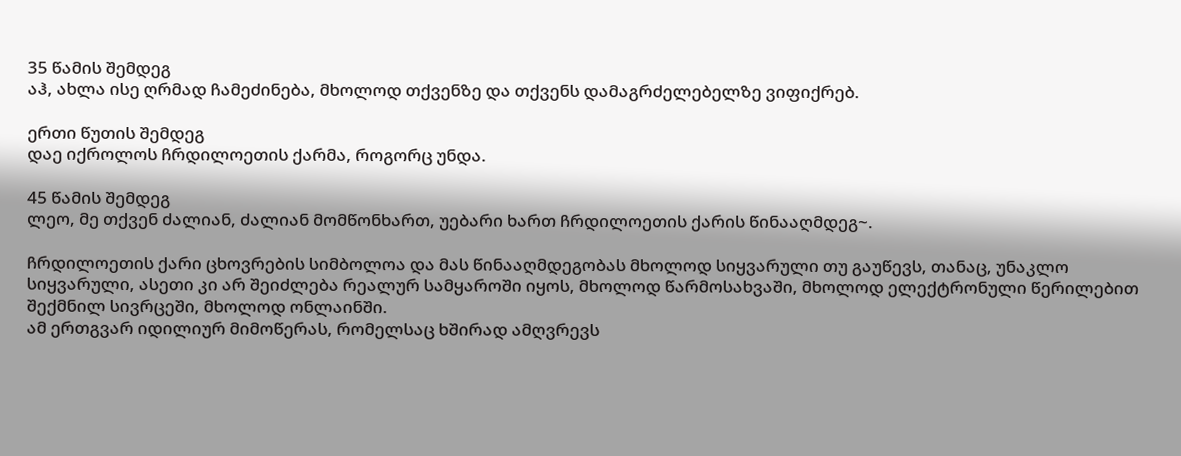35 წამის შემდეგ
აჰ, ახლა ისე ღრმად ჩამეძინება, მხოლოდ თქვენზე და თქვენს დამაგრძელებელზე ვიფიქრებ.

ერთი წუთის შემდეგ
დაე იქროლოს ჩრდილოეთის ქარმა, როგორც უნდა.

45 წამის შემდეგ
ლეო, მე თქვენ ძალიან, ძალიან მომწონხართ, უებარი ხართ ჩრდილოეთის ქარის წინააღმდეგ~.

ჩრდილოეთის ქარი ცხოვრების სიმბოლოა და მას წინააღმდეგობას მხოლოდ სიყვარული თუ გაუწევს, თანაც, უნაკლო სიყვარული, ასეთი კი არ შეიძლება რეალურ სამყაროში იყოს, მხოლოდ წარმოსახვაში, მხოლოდ ელექტრონული წერილებით შექმნილ სივრცეში, მხოლოდ ონლაინში.
ამ ერთგვარ იდილიურ მიმოწერას, რომელსაც ხშირად ამღვრევს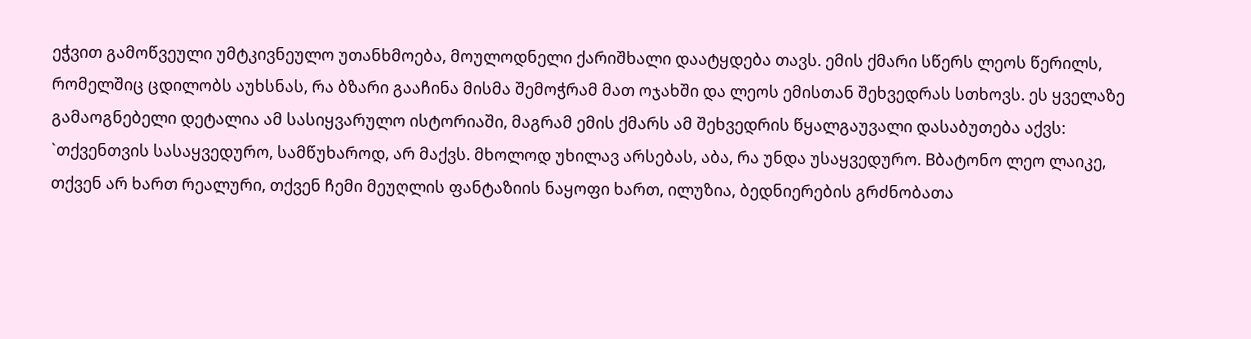ეჭვით გამოწვეული უმტკივნეულო უთანხმოება, მოულოდნელი ქარიშხალი დაატყდება თავს. ემის ქმარი სწერს ლეოს წერილს, რომელშიც ცდილობს აუხსნას, რა ბზარი გააჩინა მისმა შემოჭრამ მათ ოჯახში და ლეოს ემისთან შეხვედრას სთხოვს. ეს ყველაზე გამაოგნებელი დეტალია ამ სასიყვარულო ისტორიაში, მაგრამ ემის ქმარს ამ შეხვედრის წყალგაუვალი დასაბუთება აქვს: `თქვენთვის სასაყვედურო, სამწუხაროდ, არ მაქვს. მხოლოდ უხილავ არსებას, აბა, რა უნდა უსაყვედურო. Bბატონო ლეო ლაიკე, თქვენ არ ხართ რეალური, თქვენ ჩემი მეუღლის ფანტაზიის ნაყოფი ხართ, ილუზია, ბედნიერების გრძნობათა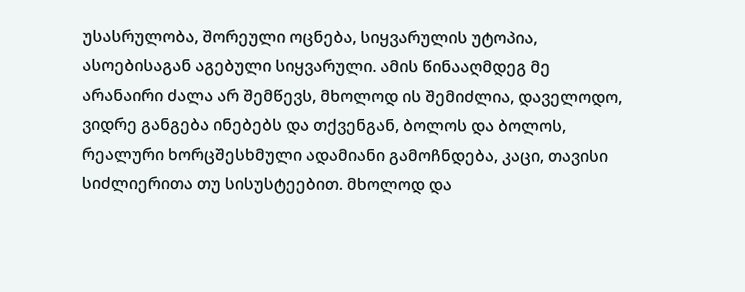უსასრულობა, შორეული ოცნება, სიყვარულის უტოპია, ასოებისაგან აგებული სიყვარული. ამის წინააღმდეგ მე არანაირი ძალა არ შემწევს, მხოლოდ ის შემიძლია, დაველოდო, ვიდრე განგება ინებებს და თქვენგან, ბოლოს და ბოლოს, რეალური ხორცშესხმული ადამიანი გამოჩნდება, კაცი, თავისი სიძლიერითა თუ სისუსტეებით. მხოლოდ და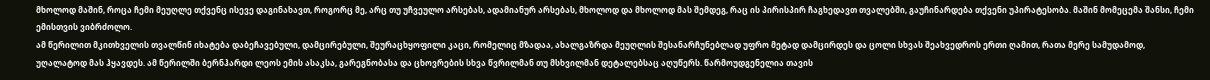მხოლოდ მაშინ, როცა ჩემი მეუღლე თქვენც ისევე დაგინახავთ, როგორც მე, არც თუ უჩვეულო არსებას, ადამიანურ არსებას, მხოლოდ და მხოლოდ მას შემდეგ, რაც ის პირისპირ ჩაგხედავთ თვალებში, გაუჩინარდება თქვენი უპირატესობა. მაშინ მომეცემა შანსი, ჩემი ემისთვის ვიბრძოლო.
ამ წერილით მკითხველის თვალწინ იხატება დაბეჩავებული, დამცირებული, შეურაცხყოფილი კაცი, რომელიც მზადაა, ახალგაზრდა მეუღლის შესანარჩუნებლად უფრო მეტად დამცირდეს და ცოლი სხვას შეახვედროს ერთი ღამით, რათა მერე სამუდამოდ, უღალატოდ მას ჰყავდეს. ამ წერილში ბერნჰარდი ლეოს ემის ასაკსა, გარეგნობასა და ცხოვრების სხვა წვრილმან თუ მსხვილმან დეტალებსაც აღუწერს. წარმოუდგენელია თავის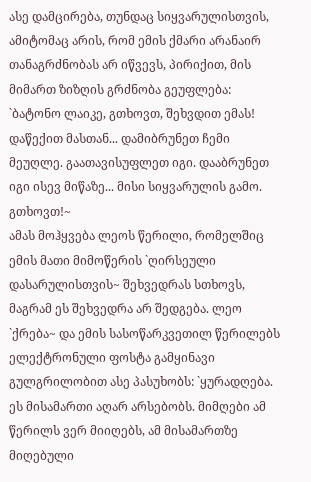ასე დამცირება, თუნდაც სიყვარულისთვის, ამიტომაც არის, რომ ემის ქმარი არანაირ თანაგრძნობას არ იწვევს, პირიქით, მის მიმართ ზიზღის გრძნობა გეუფლება: `ბატონო ლაიკე, გთხოვთ, შეხვდით ემას! დაწექით მასთან... დამიბრუნეთ ჩემი მეუღლე. გაათავისუფლეთ იგი. დააბრუნეთ იგი ისევ მიწაზე... მისი სიყვარულის გამო. გთხოვთ!~
ამას მოჰყვება ლეოს წერილი, რომელშიც ემის მათი მიმოწერის `ღირსეული დასარულისთვის~ შეხვედრას სთხოვს, მაგრამ ეს შეხვედრა არ შედგება. ლეო `ქრება~ და ემის სასოწარკვეთილ წერილებს ელექტრონული ფოსტა გამყინავი გულგრილობით ასე პასუხობს: `ყურადღება. ეს მისამართი აღარ არსებობს. მიმღები ამ წერილს ვერ მიიღებს, ამ მისამართზე მიღებული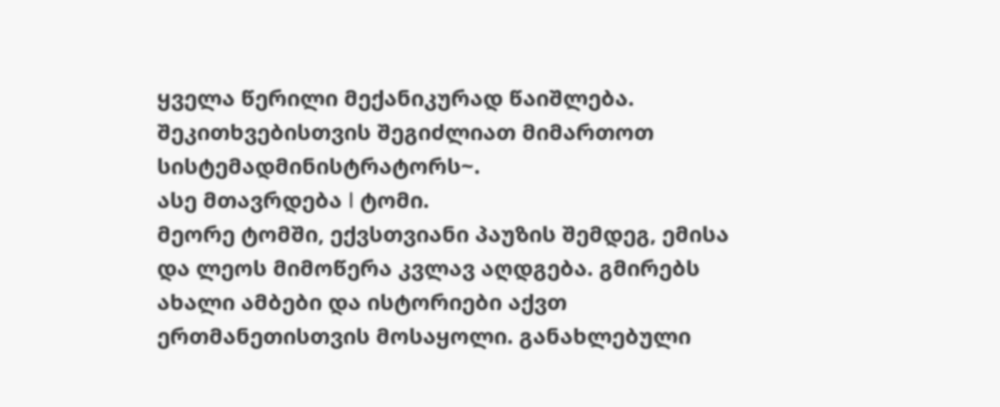ყველა წერილი მექანიკურად წაიშლება. შეკითხვებისთვის შეგიძლიათ მიმართოთ სისტემადმინისტრატორს~.
ასე მთავრდება I ტომი.
მეორე ტომში, ექვსთვიანი პაუზის შემდეგ, ემისა და ლეოს მიმოწერა კვლავ აღდგება. გმირებს ახალი ამბები და ისტორიები აქვთ ერთმანეთისთვის მოსაყოლი. განახლებული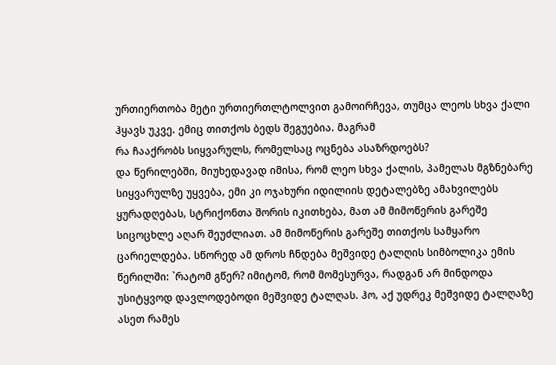ურთიერთობა მეტი ურთიერთლტოლვით გამოირჩევა, თუმცა ლეოს სხვა ქალი ჰყავს უკვე. ემიც თითქოს ბედს შეგუებია. მაგრამ
რა ჩააქრობს სიყვარულს, რომელსაც ოცნება ასაზრდოებს?
და წერილებში, მიუხედავად იმისა, რომ ლეო სხვა ქალის, პამელას მგზნებარე სიყვარულზე უყვება, ემი კი ოჯახური იდილიის დეტალებზე ამახვილებს ყურადღებას, სტრიქონთა შორის იკითხება, მათ ამ მიმოწერის გარეშე სიცოცხლე აღარ შეუძლიათ. ამ მიმოწერის გარეშე თითქოს სამყარო ცარიელდება. სწორედ ამ დროს ჩნდება მეშვიდე ტალღის სიმბოლიკა ემის წერილში: `რატომ გწერ? იმიტომ, რომ მომესურვა, რადგან არ მინდოდა უსიტყვოდ დავლოდებოდი მეშვიდე ტალღას. ჰო, აქ უდრეკ მეშვიდე ტალღაზე ასეთ რამეს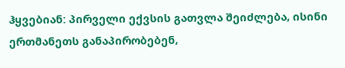ჰყვებიან: პირველი ექვსის გათვლა შეიძლება, ისინი ერთმანეთს განაპირობებენ,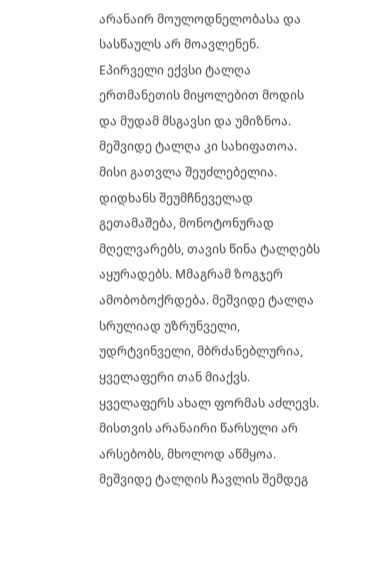არანაირ მოულოდნელობასა და სასწაულს არ მოავლენენ. Eპირველი ექვსი ტალღა ერთმანეთის მიყოლებით მოდის და მუდამ მსგავსი და უმიზნოა.
მეშვიდე ტალღა კი სახიფათოა. მისი გათვლა შეუძლებელია. დიდხანს შეუმჩნეველად გეთამაშება, მონოტონურად მღელვარებს, თავის წინა ტალღებს აყურადებს. Mმაგრამ ზოგჯერ ამობობოქრდება. მეშვიდე ტალღა სრულიად უზრუნველი, უდრტვინველი, მბრძანებლურია, ყველაფერი თან მიაქვს. ყველაფერს ახალ ფორმას აძლევს. მისთვის არანაირი წარსული არ არსებობს, მხოლოდ აწმყოა. მეშვიდე ტალღის ჩავლის შემდეგ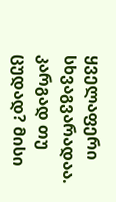ყველაფერი სხვაგვარადაა. კარგად თუ ცუდად? მისი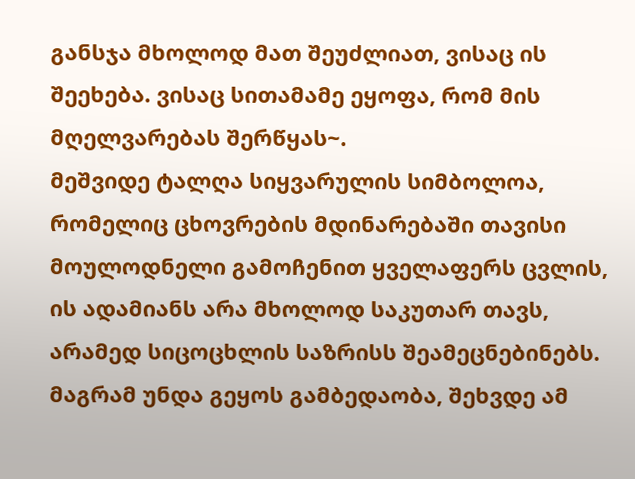განსჯა მხოლოდ მათ შეუძლიათ, ვისაც ის შეეხება. ვისაც სითამამე ეყოფა, რომ მის მღელვარებას შერწყას~.
მეშვიდე ტალღა სიყვარულის სიმბოლოა, რომელიც ცხოვრების მდინარებაში თავისი მოულოდნელი გამოჩენით ყველაფერს ცვლის, ის ადამიანს არა მხოლოდ საკუთარ თავს, არამედ სიცოცხლის საზრისს შეამეცნებინებს. მაგრამ უნდა გეყოს გამბედაობა, შეხვდე ამ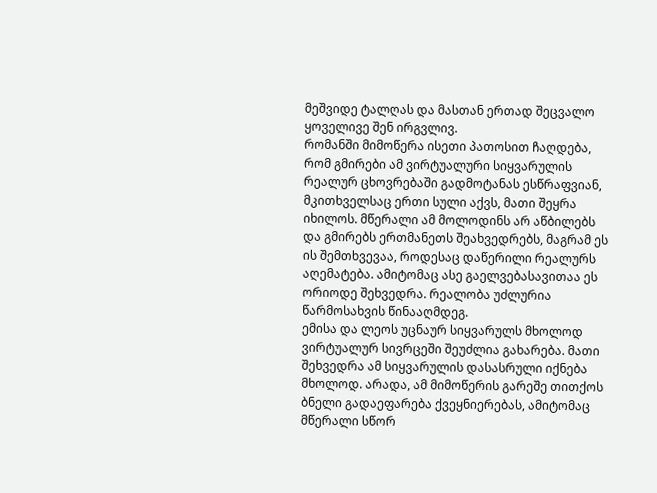მეშვიდე ტალღას და მასთან ერთად შეცვალო ყოველივე შენ ირგვლივ.
რომანში მიმოწერა ისეთი პათოსით ჩაღდება, რომ გმირები ამ ვირტუალური სიყვარულის რეალურ ცხოვრებაში გადმოტანას ესწრაფვიან, მკითხველსაც ერთი სული აქვს, მათი შეყრა იხილოს. მწერალი ამ მოლოდინს არ აწბილებს და გმირებს ერთმანეთს შეახვედრებს, მაგრამ ეს ის შემთხვევაა, როდესაც დაწერილი რეალურს აღემატება. ამიტომაც ასე გაელვებასავითაა ეს ორიოდე შეხვედრა. რეალობა უძლურია წარმოსახვის წინააღმდეგ.
ემისა და ლეოს უცნაურ სიყვარულს მხოლოდ ვირტუალურ სივრცეში შეუძლია გახარება. მათი შეხვედრა ამ სიყვარულის დასასრული იქნება მხოლოდ. არადა, ამ მიმოწერის გარეშე თითქოს ბნელი გადაეფარება ქვეყნიერებას, ამიტომაც მწერალი სწორ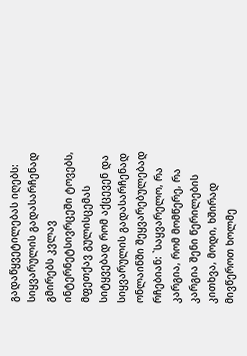გადაწყვეტილებას იღებს: სიყვარულის გადასარჩენად გმირებს კვლავ ინტერნეტსივრცეში ტოვებს, მფეთქავ გულისცემას სიტყვებად რომ აქცევენ და სიყვარულის გადასარჩენად ონლაინში შეყვარებულებად რჩებიან: `საყვარელო, რა კარგია, რომ მომწერე, რა კარგია შენი წერილების კითხვა, მოდი, ხშირად მივწეროთ ხოლმე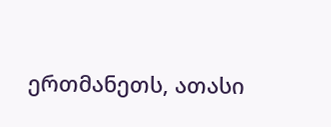ერთმანეთს, ათასი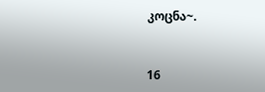კოცნა~.


16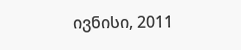ივნისი, 2011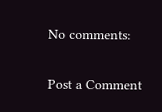No comments:

Post a Comment